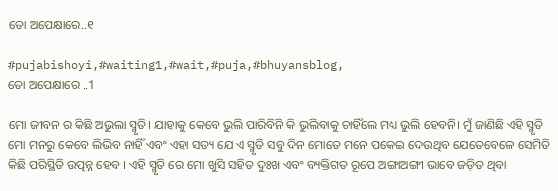ତୋ ଅପେକ୍ଷାରେ..୧

#pujabishoyi,#waiting1,#wait,#puja,#bhuyansblog,
ତୋ ଅପେକ୍ଷାରେ ..1

ମୋ ଜୀବନ ର କିଛି ଅଭୁଲା ସ୍ମୃତି। ଯାହାକୁ କେବେ ଭୁଲି ପାରିବିନି କି ଭୁଲିବାକୁ ଚାହିଁଲେ ମଧ୍ୟ ଭୁଲି ହେବନି। ମୁଁ ଜାଣିଛି ଏହି ସ୍ମୃତି ମୋ ମନରୁ କେବେ ଲିଭିବ ନାହିଁ ଏବଂ ଏହା ସତ୍ୟ ଯେ ଏ ସ୍ମୃତି ସବୁ ଦିନ ମୋତେ ମନେ ପକେଇ ଦେଉଥିବ ଯେତେବେଳେ ସେମିତି କିଛି ପରିସ୍ଥିତି ଉତ୍ପନ୍ନ ହେବ । ଏହି ସ୍ମୃତି ରେ ମୋ ଖୁସି ସହିତ ଦୁଃଖ ଏବଂ ବ୍ୟକ୍ତିଗତ ରୂପେ ଅଙ୍ଗାଅଙ୍ଗୀ ଭାବେ ଜଡ଼ିତ ଥିବା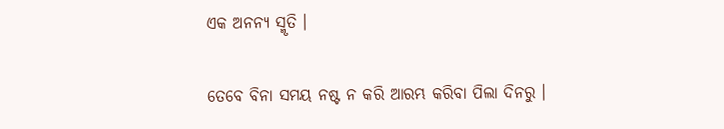ଏକ ଅନନ୍ୟ ସ୍ମୃତି ।

ତେବେ ବିନା ସମୟ ନଷ୍ଟ ନ କରି ଆରମ୍ଭ କରିବା ପିଲା ଦିନରୁ ।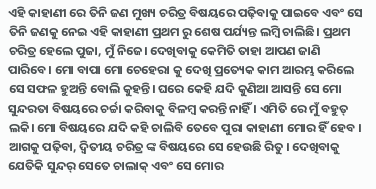ଏହି କାହାଣୀ ରେ ତିନି ଜଣ ମୁଖ୍ୟ ଚରିତ୍ର ବିଷୟରେ ପଢ଼ିବାକୁ ପାଇବେ ଏବଂ ସେ ତିନି ଜଣକୁ ନେଇ ଏହି କାହାଣୀ ପ୍ରଥମ ରୁ ଶେଷ ପର୍ଯ୍ୟନ୍ତ ଲମ୍ବି ଚାଲିଛି। ପ୍ରଥମ ଚରିତ୍ର ହେଲେ ପୁଜା, ମୁଁ ନିଜେ। ଦେଖିବାକୁ କେମିତି ତାହା ଆପଣ ଜାଣି ପାରିବେ। ମୋ ବାପା ମୋ ଚେହେରା କୁ ଦେଖି ପ୍ରତ୍ୟେକ କାମ ଆରମ୍ଭ କରିଲେ ସେ ସଫଳ ହୁଅନ୍ତି ବୋଲି କୁହନ୍ତି। ଘରେ କେହି ଯଦି କୁଣିଆ ଆସନ୍ତି ସେ ମୋ ସୁନ୍ଦରତା ବିଷୟରେ ଚର୍ଚ୍ଚା କରିବାକୁ ବିଳମ୍ବ କରନ୍ତି ନାହିଁ । ଏମିତି ରେ ମୁଁ ବହୁତ୍ ଲକି। ମୋ ବିଷୟରେ ଯଦି କହି ଚାଲିବି ତେବେ ପୁରା କାହାଣୀ ମୋର ହିଁ ହେବ । ଆଗକୁ ପଢ଼ିବା, ଦ୍ଵିତୀୟ ଚରିତ୍ର ଙ୍କ ବିଷୟରେ ସେ ହେଉଛି ରିତୁ । ଦେଖିବାକୁ ଯେତିକି ସୁନ୍ଦର୍ ସେତେ ଚାଲାକ୍ ଏବଂ ସେ ମୋର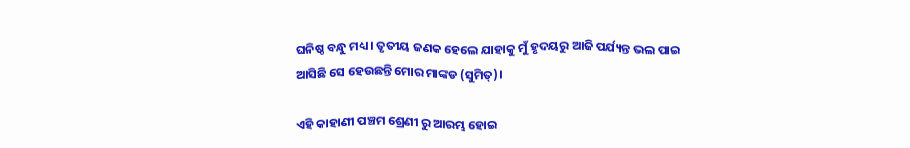ଘନିଷ୍ଠ ବନ୍ଧୁ ମଧ୍ୟ । ତୃତୀୟ ଜଣକ ହେଲେ ଯାହାକୁ ମୁଁ ହୃଦୟରୁ ଆଜି ପର୍ଯ୍ୟନ୍ତ ଭଲ ପାଇ ଆସିଛି ସେ ହେଉଛନ୍ତି ମୋର ମାଙ୍କଡ (ସୁମିତ୍)।

ଏହି କାହାଣୀ ପଞ୍ଚମ ଶ୍ରେଣୀ ରୁ ଆରମ୍ଭ ହୋଇ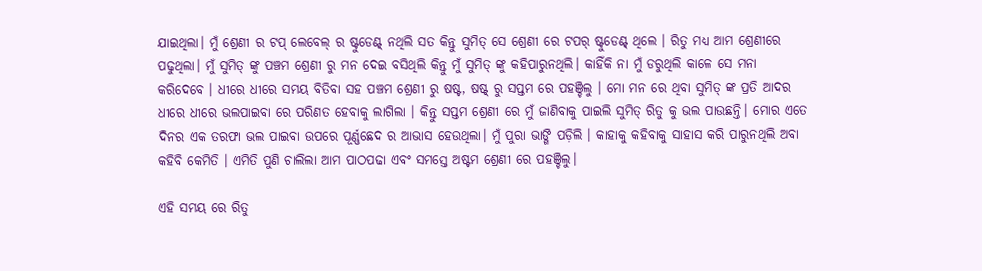ଯାଇଥିଲା। ମୁଁ ଶ୍ରେଣୀ ର ଟପ୍ ଲେବେଲ୍ ର ଷ୍ଟୁଡେଣ୍ଟ୍ ନଥିଲି ସତ କିନ୍ତୁ ସୁମିତ୍ ସେ ଶ୍ରେଣୀ ରେ ଟପର୍ ଷ୍ଟୁଡେଣ୍ଟ୍ ଥିଲେ । ରିତୁ ମଧ୍ୟ ଆମ ଶ୍ରେଣୀରେ ପଢୁଥିଲା। ମୁଁ ସୁମିତ୍ ଙ୍କୁ ପଞ୍ଚମ ଶ୍ରେଣୀ ରୁ ମନ ଦେଇ ବସିଥିଲି କିନ୍ତୁ ମୁଁ ସୁମିତ୍ ଙ୍କୁ କହିପାରୁନଥିଲି। କାହିଁକି ନା ମୁଁ ଡରୁଥିଲି କାଳେ ସେ ମନା କରିଦେବେ । ଧୀରେ ଧୀରେ ସମୟ ବିତିବା ସହ ପଞ୍ଚମ ଶ୍ରେଣୀ ରୁ ଷଷ୍ଟ, ଷଷ୍ଟ୍ ରୁ ସପ୍ତମ ରେ ପହଞ୍ଚିଲୁ । ମୋ ମନ ରେ ଥିବା ସୁମିତ୍ ଙ୍କ ପ୍ରତି ଆଦର ଧୀରେ ଧୀରେ ଭଲପାଇବା ରେ ପରିଣତ ହେବାକୁ ଲାଗିଲା । କିନ୍ତୁ ସପ୍ତମ ଶ୍ରେଣୀ ରେ ମୁଁ ଜାଣିବାକୁ ପାଇଲି ସୁମିତ୍ ରିତୁ କୁ ଭଲ ପାଉଛନ୍ତି। ମୋର ଏତେ ଦିନର ଏକ ତରଫା ଭଲ ପାଇବା ଉପରେ ପୂର୍ଣ୍ଣଛେଦ ର ଆଭାସ ହେଉଥିଲା। ମୁଁ ପୁରା ଭାଙ୍ଗି ପଡ଼ିଲି । କାହାକୁ କହିବାକୁ ସାହାସ କରି ପାରୁନଥିଲି ଅବା କହିବି କେମିତି । ଏମିତି ପୁଣି ଚାଲିଲା ଆମ ପାଠପଢା ଏବଂ ସମସ୍ତେ ଅଷ୍ଟମ ଶ୍ରେଣୀ ରେ ପହଞ୍ଚିଲୁ।

ଏହି ସମୟ ରେ ରିତୁ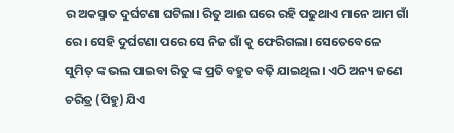ର ଅକସ୍ମାତ ଦୁର୍ଘଟଣା ଘଟିଲା। ରିତୁ ଆଈ ଘରେ ରହି ପଢୁଥାଏ ମାନେ ଆମ ଗାଁ ରେ। ସେହି ଦୁର୍ଘଟଣା ପରେ ସେ ନିଜ ଗାଁ କୁ ଫେରିଗଲା। ସେତେବେଳେ ସୁମିତ୍ ଙ୍କ ଭଲ ପାଇବା ରିତୁ ଙ୍କ ପ୍ରତି ବହୁତ ବଢ଼ି ଯାଇଥିଲ। ଏଠି ଅନ୍ୟ ଜଣେ ଚରିତ୍ର (ପିହୁ) ଯିଏ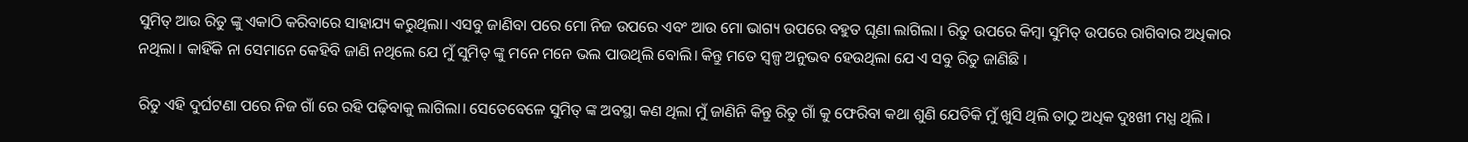ସୁମିତ୍ ଆଉ ରିତୁ ଙ୍କୁ ଏକାଠି କରିବାରେ ସାହାଯ୍ୟ କରୁଥିଲା। ଏସବୁ ଜାଣିବା ପରେ ମୋ ନିଜ ଉପରେ ଏବଂ ଆଉ ମୋ ଭାଗ୍ୟ ଉପରେ ବହୁତ ଘୃଣା ଲାଗିଲା । ରିତୁ ଉପରେ କିମ୍ବା ସୁମିତ୍ ଉପରେ ରାଗିବାର ଅଧିକାର ନଥିଲା । କାହିଁକି ନା ସେମାନେ କେହିବି ଜାଣି ନଥିଲେ ଯେ ମୁଁ ସୁମିତ୍ ଙ୍କୁ ମନେ ମନେ ଭଲ ପାଉଥିଲି ବୋଲି। କିନ୍ତୁ ମତେ ସ୍ୱଳ୍ପ ଅନୁଭବ ହେଉଥିଲା ଯେ ଏ ସବୁ ରିତୁ ଜାଣିଛି ।

ରିତୁ ଏହି ଦୁର୍ଘଟଣା ପରେ ନିଜ ଗାଁ ରେ ରହି ପଢ଼ିବାକୁ ଲାଗିଲା। ସେତେବେଳେ ସୁମିତ୍ ଙ୍କ ଅବସ୍ଥା କଣ ଥିଲା ମୁଁ ଜାଣିନି କିନ୍ତୁ ରିତୁ ଗାଁ କୁ ଫେରିବା କଥା ଶୁଣି ଯେତିକି ମୁଁ ଖୁସି ଥିଲି ତାଠୁ ଅଧିକ ଦୁଃଖୀ ମଧ୍ଯ ଥିଲି ।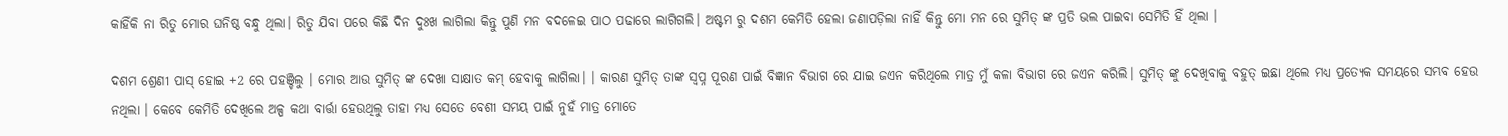କାହିଁକି ନା ରିତୁ ମୋର ଘନିଷ୍ଠ ବନ୍ଧୁ ଥିଲା। ରିତୁ ଯିବା ପରେ କିଛି ଦିନ ଦୁଃଖ ଲାଗିଲା କିନ୍ତୁ ପୁଣି ମନ ବଦଳେଇ ପାଠ ପଢାରେ ଲାଗିଗଲି। ଅଷ୍ଟମ ରୁ ଦଶମ କେମିତି ହେଲା ଜଣାପଡ଼ିଲା ନାହିଁ କିନ୍ତୁ ମୋ ମନ ରେ ସୁମିତ୍ ଙ୍କ ପ୍ରତି ଭଲ ପାଇବା ସେମିତି ହିଁ ଥିଲା ।

ଦଶମ ଶ୍ରେଣୀ ପାସ୍ ହୋଇ +2 ରେ ପହଞ୍ଚିଲୁ । ମୋର ଆଉ ସୁମିତ୍ ଙ୍କ ଦେଖା ସାକ୍ଷାତ କମ୍ ହେବାକୁ ଲାଗିଲା। । କାରଣ ସୁମିତ୍ ତାଙ୍କ ସ୍ବପ୍ନ ପୂରଣ ପାଇଁ ବିଜ୍ଞାନ ବିଭାଗ ରେ ଯାଇ ଜଏନ କରିଥିଲେ ମାତ୍ର ମୁଁ କଳା ବିଭାଗ ରେ ଜଏନ କରିଲି। ସୁମିତ୍ ଙ୍କୁ ଦେଖିବାକୁ ବହୁତ୍ ଇଛା ଥିଲେ ମଧ୍ୟ ପ୍ରତ୍ୟେକ ସମୟରେ ସମ୍ଭବ ହେଉ ନଥିଲା । କେବେ କେମିତି ଦେଖିଲେ ଅଳ୍ପ କଥା ବାର୍ତ୍ତା ହେଉଥିଲୁ ତାହା ମଧ୍ୟ ସେତେ ବେଶୀ ସମୟ ପାଇଁ ନୁହଁ ମାତ୍ର ମୋତେ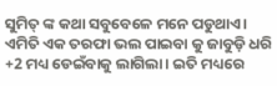ସୁମିତ୍ ଙ୍କ କଥା ସବୁବେଳେ ମନେ ପଡୁଥାଏ। ଏମିତି ଏକ ତରଫା ଭଲ ପାଇବା କୁ ଜାବୁଡ଼ି ଧରି +2 ମଧ୍ୟ ଡେଇଁବାକୁ ଲାଗିଲା। ଇତି ମଧ୍ୟରେ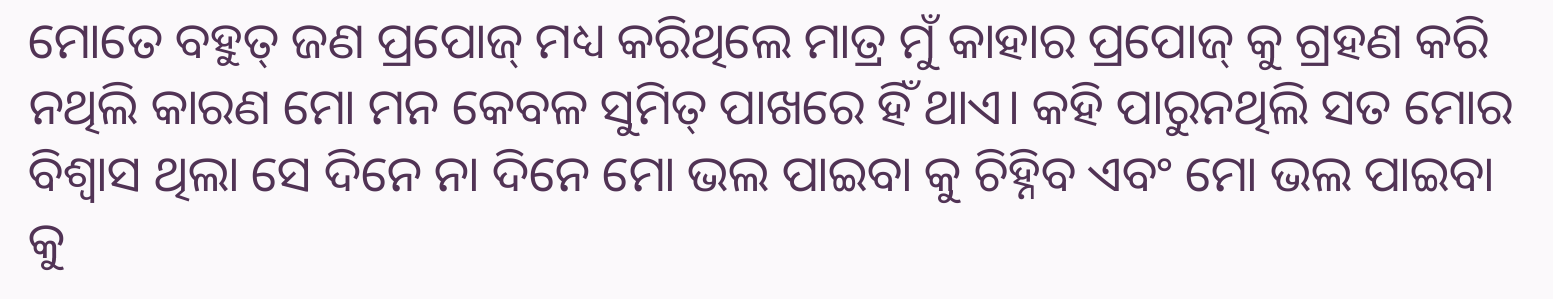ମୋତେ ବହୁତ୍ ଜଣ ପ୍ରପୋଜ୍ ମଧ୍ୟ କରିଥିଲେ ମାତ୍ର ମୁଁ କାହାର ପ୍ରପୋଜ୍ କୁ ଗ୍ରହଣ କରି ନଥିଲି କାରଣ ମୋ ମନ କେବଳ ସୁମିତ୍ ପାଖରେ ହିଁ ଥାଏ। କହି ପାରୁନଥିଲି ସତ ମୋର ବିଶ୍ୱାସ ଥିଲା ସେ ଦିନେ ନା ଦିନେ ମୋ ଭଲ ପାଇବା କୁ ଚିହ୍ନିବ ଏବଂ ମୋ ଭଲ ପାଇବା କୁ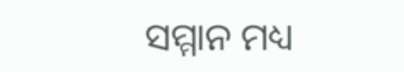ସମ୍ମାନ ମଧ୍ୟ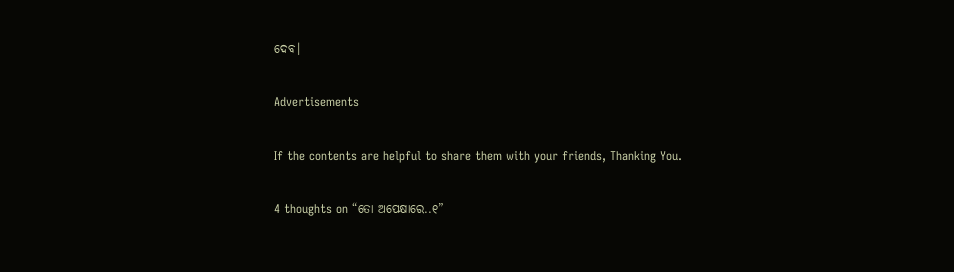ଦେବ।

Advertisements

If the contents are helpful to share them with your friends, Thanking You.

4 thoughts on “ତୋ ଅପେକ୍ଷାରେ..୧”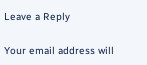Leave a Reply

Your email address will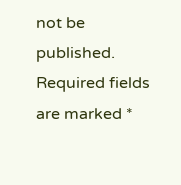not be published. Required fields are marked *